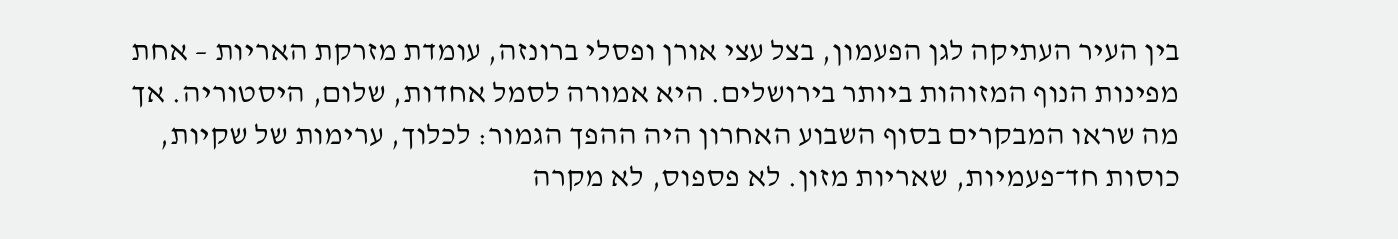בין העיר העתיקה לגן הפעמון, בצל עצי אורן ופסלי ברונזה, עומדת מזרקת האריות – אחת מפינות הנוף המזוהות ביותר בירושלים. היא אמורה לסמל אחדות, שלום, היסטוריה. אך מה שראו המבקרים בסוף השבוע האחרון היה ההפך הגמור: לכלוך, ערימות של שקיות, כוסות חד־פעמיות, שאריות מזון. לא פספוס, לא מקרה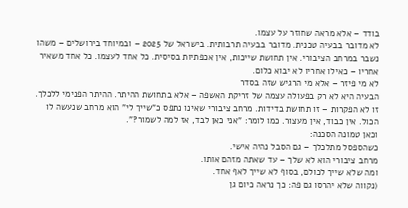בודד – אלא מראה שחוזר על עצמו.
לא מדובר בבעיה טכנית. מדובר בבעיה תרבותית. בישראל של 2025 – ובמיוחד בירושלים – משהו נשבר במרחב הציבורי. אין תחושת שייכות, אין אכפתיות בסיסית. כל אחד לעצמו. כל אחד משאיר אחריו – כאילו אחריו לא יבוא כלום.
לא מי פיזר – אלא מי הרגיש שזה בסדר
הבעיה היא לא רק בפעולה עצמה של זריקת האשפה – אלא בתחושת ההיתר. ההיתר הפנימי ללכלך.
זו לא הפקרות – זו תחושת בדידות. מרחב ציבורי שאינו נתפס כ"שייך לי" הוא מרחב שנעשה לו הכול. אין כבוד, אין מעצור. כמו לומר: "אני כאן לבד, אז למה לשמור?".
וכאן טמונה הסכנה:
כשהספסל מתלכלך – גם הסבל נהיה אישי.
מרחב ציבורי הוא לא שלך – עד שאתה מזהם אותו.
ומה שלא שייך לכולם, בסוף לא שייך לאף אחד.
(נקווה שלא יהרסו גם פה: כך נראה כיום גן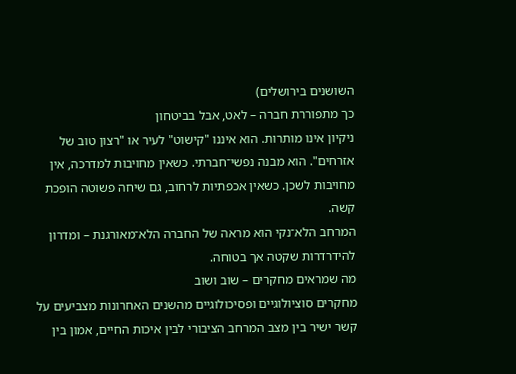השושנים בירושלים)
כך מתפוררת חברה – לאט, אבל בביטחון
ניקיון אינו מותרות. הוא איננו "קישוט" לעיר או "רצון טוב של אזרחים". הוא מבנה נפשי־חברתי. כשאין מחויבות למדרכה, אין מחויבות לשכן. כשאין אכפתיות לרחוב, גם שיחה פשוטה הופכת קשה.
המרחב הלא־נקי הוא מראה של החברה הלא־מאורגנת – ומדרון להידרדרות שקטה אך בטוחה.
מה שמראים מחקרים – שוב ושוב
מחקרים סוציולוגיים ופסיכולוגיים מהשנים האחרונות מצביעים על קשר ישיר בין מצב המרחב הציבורי לבין איכות החיים, אמון בין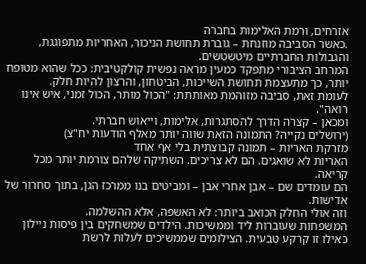אזרחים, ורמת האלימות בחברה
.כאשר הסביבה מוזנחת – גוברת תחושת הניכור, האחריות מתפוגגת, והגבולות החברתיים מיטשטשים.
המרחב הציבורי מתפקד כמעין מראה נפשית קולקטיבית: ככל שהוא מטופח יותר, כך מתעצמת תחושת השייכות, הביטחון, והרצון להיות חלק.
לעומת זאת, סביבה מזוהמת מאותתת: "הכול מותר, הכול זמני, איש אינו רואה".
ומכאן – קצרה הדרך להסתגרות, אלימות, וייאוש חברתי.
(ירושלים נקייה? התמונה הזאת שווה יותר מאלף הודעות יח"צ)
מזרקת האריות – תמונה קבוצתית בלי אף אחד
האריות לא שואגים. הם לא צריכים. השתיקה שלהם צורמת יותר מכל קריאה.
הם עומדים שם – אבן אחרי אבן – ומביטים בנו ממרכז הגן, בתוך סחרור של אדישות.
וזה אולי החלק הכואב ביותר: לא האשפה, אלא ההשלמה.
המשפחות שעוברות ליד וממשיכות. הילדים שמשחקים בין פיסות ניילון כאילו זו קרקע טבעית. הצילומים שממשיכים לעלות לרשת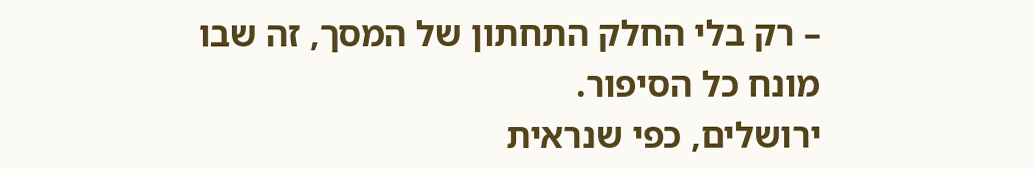– רק בלי החלק התחתון של המסך, זה שבו מונח כל הסיפור.
ירושלים, כפי שנראית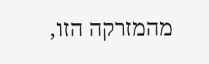מהמזרקה הזו,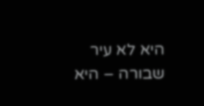היא לא עיר שבורה – היא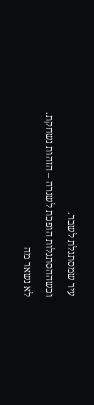עיר שמסתגלת לשבר.
וכשההסתגלות הופכת לשגרה – הזהות נשחקת.
לא נשאר מה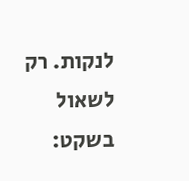לנקות. רק לשאול בשקט: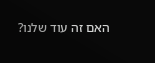האם זה עוד שלנו?